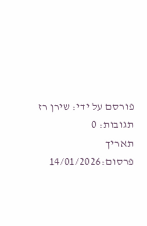פורסם על ידי: שירן רז
תגובות: 0
תאריך פרסום:14/01/2026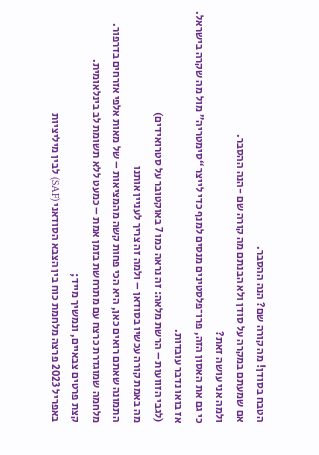הטבח בסודן! מה קורה שם? הנה ההסבר.
אם שמעתם במקרה על סודן ולא הבנתם מה קורה שם -הנה ההסבר.
ולמה אני עושה זאת?
כי גם את האסון הזה, פרו־פלסטינים מנסים למנף כדי לייצר “סימטריה” מול מה שקרה בישראל.
אז בואו נדבר עובדות.
(לגבי הזוועות – הרשת מלאה: זה נראה כמו 7 באוקטובר על סטרואידים)
מה באמת קורה עכשיו בסודאן – ולמה זה צריך לעניין אותנו
התמונה שאתם רואים כאן, היא הכי פחות קשה מהמציאות – של מאות אלפי אזרחים בדרפור. מלחמה שמוגדרת כרצח עם מתרחשת בזמן אמת – כמעט ללא תשומת לב בינלאומית.
קצת פרטים צבאיים, ונמשיך מייד;
באפריל 2023 פרצה מלחמת כוח בין הצבא הסודאני (SAF) לבין מיליציות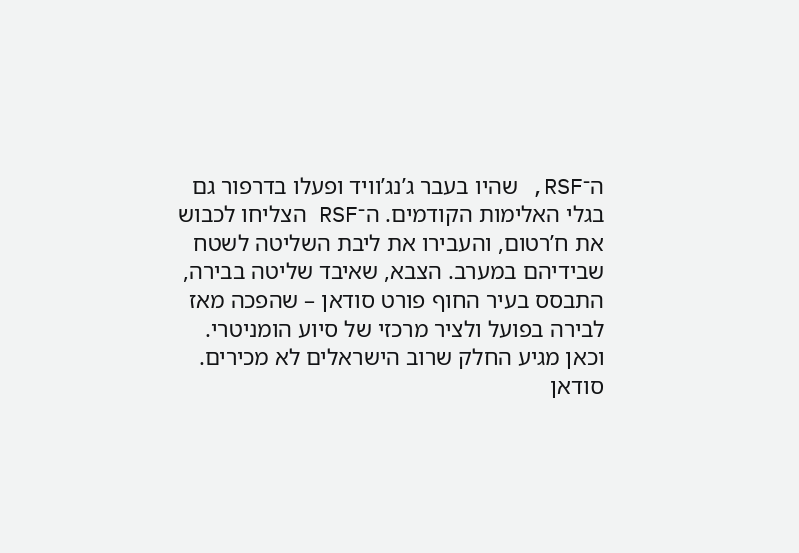ה־RSF, שהיו בעבר ג’נג’וויד ופעלו בדרפור גם בגלי האלימות הקודמים. ה־RSF הצליחו לכבוש את ח’רטום, והעבירו את ליבת השליטה לשטח שבידיהם במערב. הצבא, שאיבד שליטה בבירה, התבסס בעיר החוף פורט סודאן – שהפכה מאז לבירה בפועל ולציר מרכזי של סיוע הומניטרי.
וכאן מגיע החלק שרוב הישראלים לא מכירים. סודאן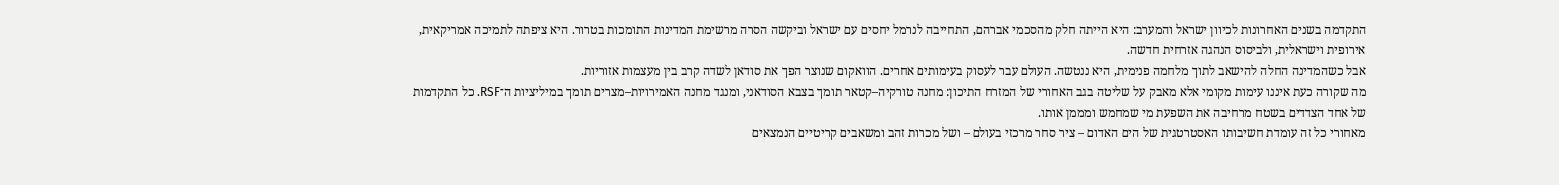התקדמה בשנים האחרונות לכיוון ישראל והמערב: היא הייתה חלק מהסכמי אברהם, התחייבה לנרמל יחסים עם ישראל וביקשה הסרה מרשימת המדינות התומכות בטרור. היא ציפתה לתמיכה אמריקאית, אירופית וישראלית, ולביסוס הנהגה אזרחית חדשה.
אבל כשהמדינה החלה להישאב לתוך מלחמה פנימית, היא ננטשה. העולם עבר לעסוק בעימותים אחרים. הוואקום שנוצר הפך את סודאן לשדה קרב בין מעצמות אזוריות.
מה שקורה כעת איננו עימות מקומי אלא מאבק על שליטה בגב האחורי של המזרח התיכון: מחנה טורקיה–קטאר תומך בצבא הסודאני, ומנגד מחנה האמירויות–מצרים תומך במיליציות ה־RSF. כל התקדמות של אחד הצדדים בשטח מרחיבה את השפעת מי שמחמש ומממן אותו.
מאחורי כל זה עומדת חשיבותו האסטרטגית של הים האדום – ציר סחר מרכזי בעולם – ושל מכרות זהב ומשאבים קריטיים הנמצאים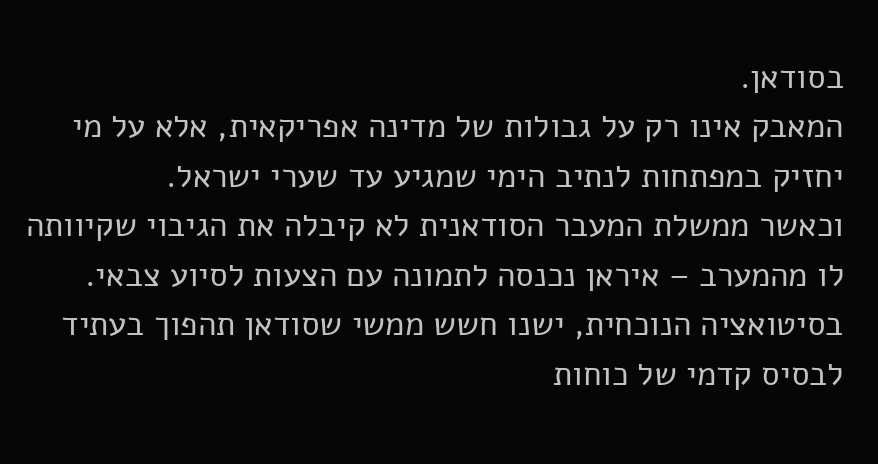בסודאן.
המאבק אינו רק על גבולות של מדינה אפריקאית, אלא על מי יחזיק במפתחות לנתיב הימי שמגיע עד שערי ישראל.
וכאשר ממשלת המעבר הסודאנית לא קיבלה את הגיבוי שקיוותה לו מהמערב – איראן נכנסה לתמונה עם הצעות לסיוע צבאי. בסיטואציה הנוכחית, ישנו חשש ממשי שסודאן תהפוך בעתיד לבסיס קדמי של כוחות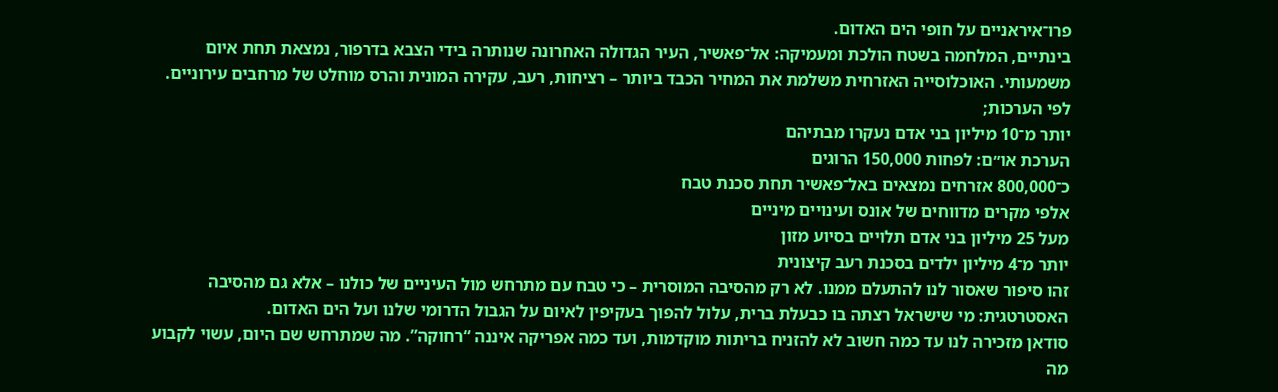פרו־איראניים על חופי הים האדום.
בינתיים, המלחמה בשטח הולכת ומעמיקה: אל־פאשיר, העיר הגדולה האחרונה שנותרה בידי הצבא בדרפור, נמצאת תחת איום משמעותי. האוכלוסייה האזרחית משלמת את המחיר הכבד ביותר – רציחות, רעב, עקירה המונית והרס מוחלט של מרחבים עירוניים.
לפי הערכות;
יותר מ־10 מיליון בני אדם נעקרו מבתיהם
הערכת או״ם: לפחות 150,000 הרוגים
כ־800,000 אזרחים נמצאים באל־פאשיר תחת סכנת טבח
אלפי מקרים מדווחים של אונס ועינויים מיניים
מעל 25 מיליון בני אדם תלויים בסיוע מזון
יותר מ־4 מיליון ילדים בסכנת רעב קיצונית
זהו סיפור שאסור לנו להתעלם ממנו. לא רק מהסיבה המוסרית – כי טבח עם מתרחש מול העיניים של כולנו – אלא גם מהסיבה האסטרטגית: מי שישראל רצתה בו כבעלת ברית, עלול להפוך בעקיפין לאיום על הגבול הדרומי שלנו ועל הים האדום.
סודאן מזכירה לנו עד כמה חשוב לא להזניח בריתות מוקדמות, ועד כמה אפריקה איננה “רחוקה”. מה שמתרחש שם היום, עשוי לקבוע מה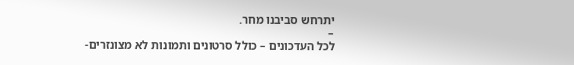יתרחש סביבנו מחר.
–
לכל העדכונים – כולל סרטונים ותמונות לא מצונזרים-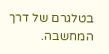בטלגרם של דרך המחשבה.